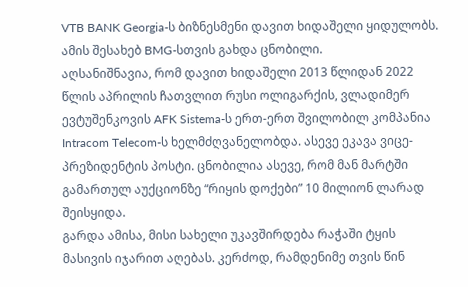VTB BANK Georgia-ს ბიზნესმენი დავით ხიდაშელი ყიდულობს. ამის შესახებ BMG-სთვის გახდა ცნობილი.
აღსანიშნავია, რომ დავით ხიდაშელი 2013 წლიდან 2022 წლის აპრილის ჩათვლით რუსი ოლიგარქის, ვლადიმერ ევტუშენკოვის AFK Sistema-ს ერთ-ერთ შვილობილ კომპანია Intracom Telecom-ს ხელმძღვანელობდა. ასევე ეკავა ვიცე-პრეზიდენტის პოსტი. ცნობილია ასევე, რომ მან მარტში გამართულ აუქციონზე “რიყის დოქები” 10 მილიონ ლარად შეისყიდა.
გარდა ამისა, მისი სახელი უკავშირდება რაჭაში ტყის მასივის იჯარით აღებას. კერძოდ, რამდენიმე თვის წინ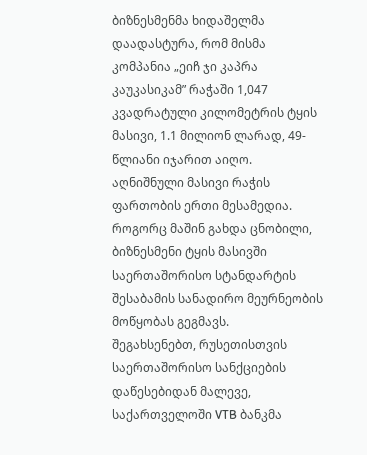ბიზნესმენმა ხიდაშელმა დაადასტურა, რომ მისმა კომპანია „ეიჩ ჯი კაპრა კაუკასიკამ” რაჭაში 1,047 კვადრატული კილომეტრის ტყის მასივი, 1.1 მილიონ ლარად, 49-წლიანი იჯარით აიღო. აღნიშნული მასივი რაჭის ფართობის ერთი მესამედია. როგორც მაშინ გახდა ცნობილი, ბიზნესმენი ტყის მასივში საერთაშორისო სტანდარტის შესაბამის სანადირო მეურნეობის მოწყობას გეგმავს.
შეგახსენებთ, რუსეთისთვის საერთაშორისო სანქციების დაწესებიდან მალევე, საქართველოში VTB ბანკმა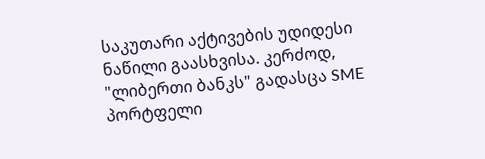საკუთარი აქტივების უდიდესი ნაწილი გაასხვისა. კერძოდ, "ლიბერთი ბანკს" გადასცა SME პორტფელი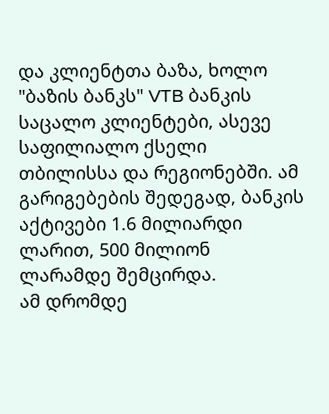და კლიენტთა ბაზა, ხოლო "ბაზის ბანკს" VTB ბანკის საცალო კლიენტები, ასევე საფილიალო ქსელი თბილისსა და რეგიონებში. ამ გარიგებების შედეგად, ბანკის აქტივები 1.6 მილიარდი ლარით, 500 მილიონ ლარამდე შემცირდა.
ამ დრომდე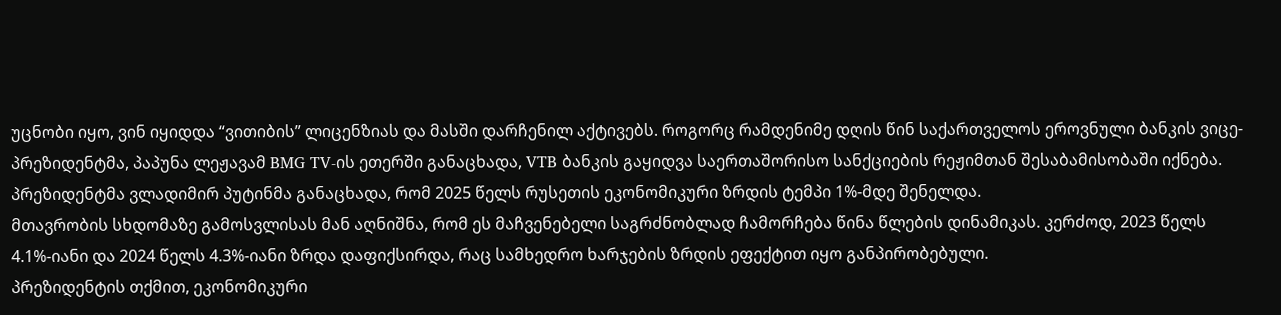უცნობი იყო, ვინ იყიდდა “ვითიბის” ლიცენზიას და მასში დარჩენილ აქტივებს. როგორც რამდენიმე დღის წინ საქართველოს ეროვნული ბანკის ვიცე-პრეზიდენტმა, პაპუნა ლეჟავამ BMG TV-ის ეთერში განაცხადა, VTB ბანკის გაყიდვა საერთაშორისო სანქციების რეჟიმთან შესაბამისობაში იქნება.
პრეზიდენტმა ვლადიმირ პუტინმა განაცხადა, რომ 2025 წელს რუსეთის ეკონომიკური ზრდის ტემპი 1%-მდე შენელდა.
მთავრობის სხდომაზე გამოსვლისას მან აღნიშნა, რომ ეს მაჩვენებელი საგრძნობლად ჩამორჩება წინა წლების დინამიკას. კერძოდ, 2023 წელს 4.1%-იანი და 2024 წელს 4.3%-იანი ზრდა დაფიქსირდა, რაც სამხედრო ხარჯების ზრდის ეფექტით იყო განპირობებული.
პრეზიდენტის თქმით, ეკონომიკური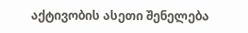აქტივობის ასეთი შენელება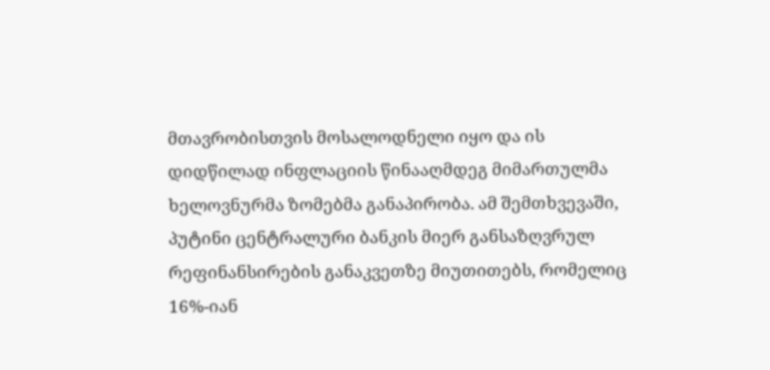მთავრობისთვის მოსალოდნელი იყო და ის დიდწილად ინფლაციის წინააღმდეგ მიმართულმა ხელოვნურმა ზომებმა განაპირობა. ამ შემთხვევაში, პუტინი ცენტრალური ბანკის მიერ განსაზღვრულ რეფინანსირების განაკვეთზე მიუთითებს, რომელიც 16%-იან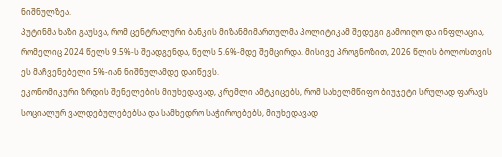ნიშნულზეა.
პუტინმა ხაზი გაუსვა, რომ ცენტრალური ბანკის მიზანმიმართულმა პოლიტიკამ შედეგი გამოიღო და ინფლაცია, რომელიც 2024 წელს 9.5%-ს შეადგენდა, წელს 5.6%-მდე შემცირდა. მისივე პროგნოზით, 2026 წლის ბოლოსთვის ეს მაჩვენებელი 5%-იან ნიშნულამდე დაიწევს.
ეკონომიკური ზრდის შენელების მიუხედავად, კრემლი ამტკიცებს, რომ სახელმწიფო ბიუჯეტი სრულად ფარავს სოციალურ ვალდებულებებსა და სამხედრო საჭიროებებს, მიუხედავად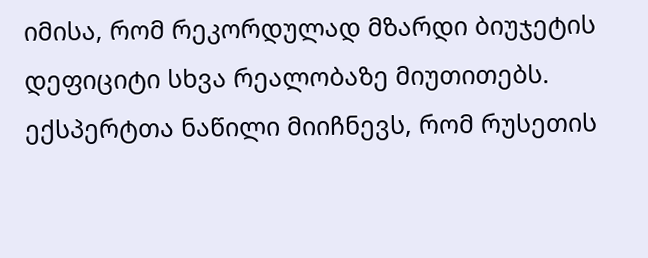იმისა, რომ რეკორდულად მზარდი ბიუჯეტის დეფიციტი სხვა რეალობაზე მიუთითებს.
ექსპერტთა ნაწილი მიიჩნევს, რომ რუსეთის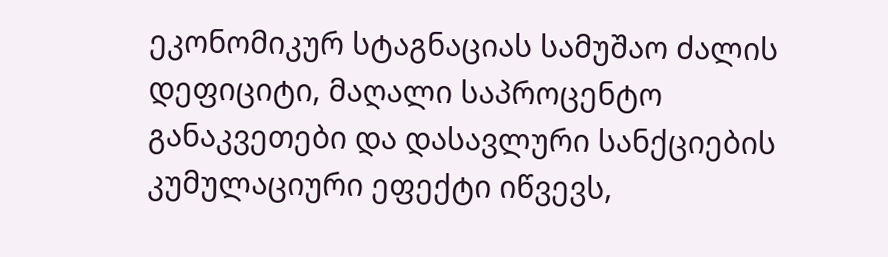ეკონომიკურ სტაგნაციას სამუშაო ძალის დეფიციტი, მაღალი საპროცენტო განაკვეთები და დასავლური სანქციების კუმულაციური ეფექტი იწვევს,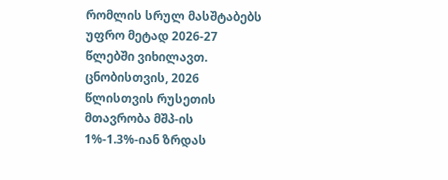რომლის სრულ მასშტაბებს უფრო მეტად 2026-27 წლებში ვიხილავთ.
ცნობისთვის, 2026 წლისთვის რუსეთის მთავრობა მშპ-ის 1%-1.3%-იან ზრდას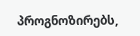პროგნოზირებს,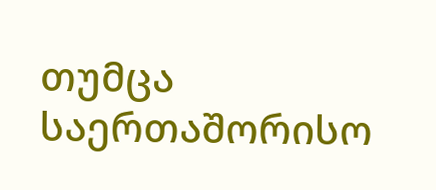თუმცა საერთაშორისო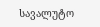სავალუტო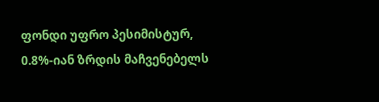ფონდი უფრო პესიმისტურ, 0.8%-იან ზრდის მაჩვენებელს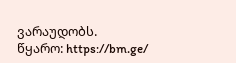ვარაუდობს.
წყარო: https://bm.ge/